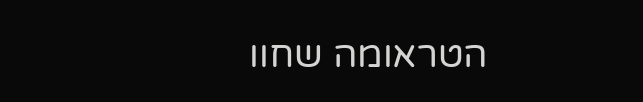הטראומה שחוו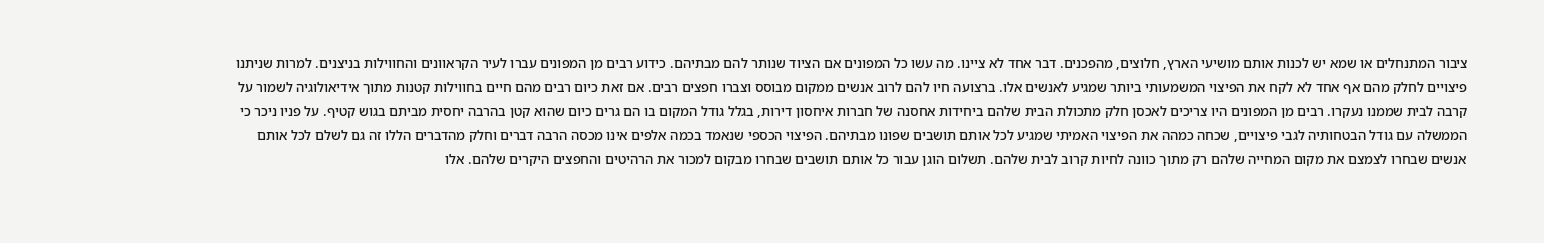ציבור המתנחלים או שמא יש לכנות אותם מושיעי הארץ, חלוצים, מהפכנים. דבר אחד לא ציינו. מה עשו כל המפונים אם הציוד שנותר להם מבתיהם. כידוע רבים מן המפונים עברו לעיר הקראוונים והחווילות בניצנים. למרות שניתנו פיצויים לחלק מהם אף אחד לא לקח את הפיצוי המשמעותי ביותר שמגיע לאנשים אלו. ברצועה חיו להם לרוב אנשים ממקום מבוסס וצברו חפצים רבים. אם זאת כיום רבים מהם חיים בחווילות קטנות מתוך אידיאולוגיה לשמור על קרבה לבית שממנו נעקרו. רבים מן המפונים היו צריכים לאכסן חלק מתכולת הבית שלהם ביחידות אחסנה של חברות איחסון דירות, בגלל גודל המקום בו הם גרים כיום שהוא קטן בהרבה יחסית מביתם בגוש קטיף. על פניו ניכר כי הממשלה עם גודל הבטחותיה לגבי פיצויים, שכחה כמהה את הפיצוי האמיתי שמגיע לכל אותם תושבים שפונו מבתיהם. הפיצוי הכספי שנאמד בכמה אלפים אינו מכסה הרבה דברים וחלק מהדברים הללו זה גם לשלם לכל אותם אנשים שבחרו לצמצם את מקום המחייה שלהם רק מתוך כוונה לחיות קרוב לבית שלהם. תשלום הוגן עבור כל אותם תושבים שבחרו מבקום למכור את הרהיטים והחפצים היקרים שלהם. אלו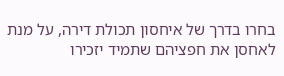בחרו בדרך של איחסון תכולת דירה, על מנת לאחסן את חפציהם שתמיד יזכירו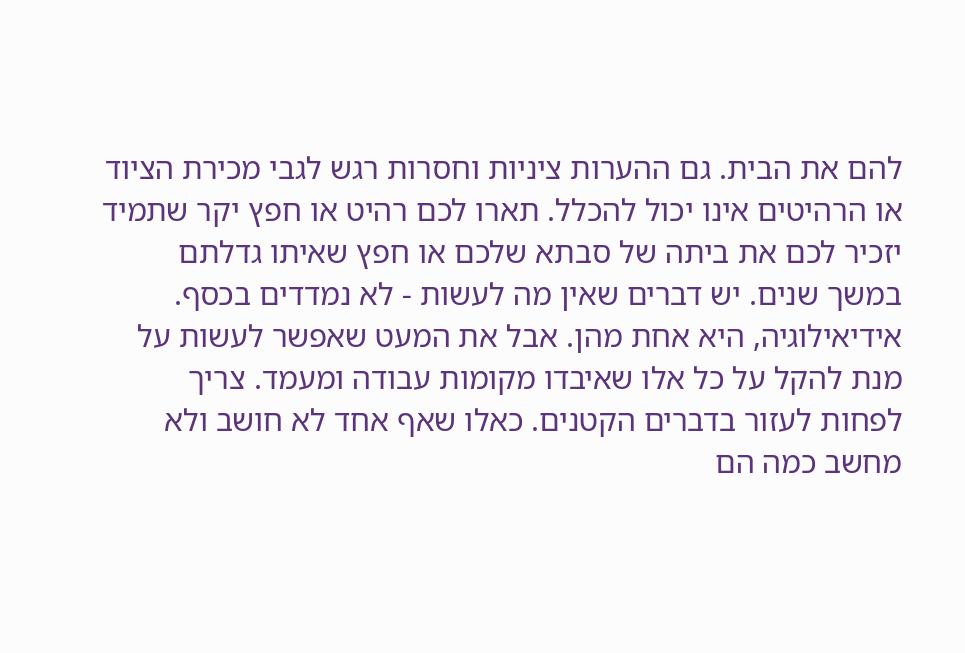להם את הבית. גם ההערות ציניות וחסרות רגש לגבי מכירת הציוד או הרהיטים אינו יכול להכלל. תארו לכם רהיט או חפץ יקר שתמיד יזכיר לכם את ביתה של סבתא שלכם או חפץ שאיתו גדלתם במשך שנים. יש דברים שאין מה לעשות - לא נמדדים בכסף. אידיאילוגיה, היא אחת מהן. אבל את המעט שאפשר לעשות על מנת להקל על כל אלו שאיבדו מקומות עבודה ומעמד. צריך לפחות לעזור בדברים הקטנים. כאלו שאף אחד לא חושב ולא מחשב כמה הם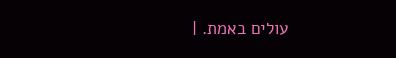עולים באמת. |